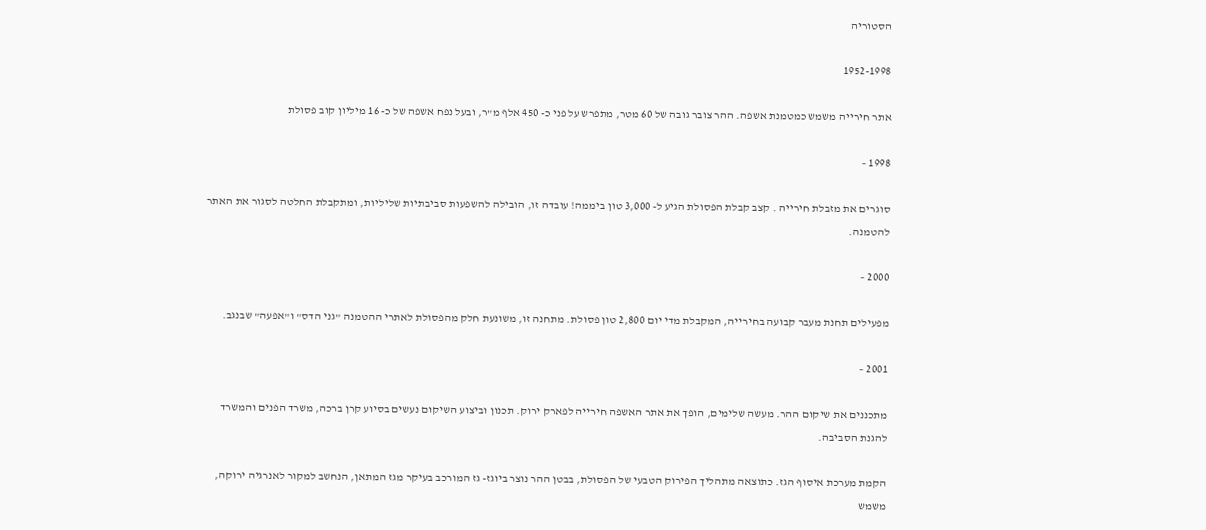הסטוריה

1952-1998

אתר חירייה משמש כמטמנת אשפה. ההר צובר גובה של 60 מטר, מתפרש על פני כ- 450 אלף מ"ר, ובעל נפח אשפה של כ- 16 מיליון קוב פסולת

1998 –

סוגרים את מזבלת חירייה . קצב קבלת הפסולת הגיע ל- 3,000 טון ביממה! עובדה זו, הובילה להשפעות סביבתיות שליליות, ומתקבלת החלטה לסגור את האתר להטמנה.

2000 –

מפעילים תחנת מעבר קבועה בחירייה, המקבלת מדי יום 2,800 טון פסולת. מתחנה זו, משונעת חלק מהפסולת לאתרי ההטמנה "גני הדס" ו"אפעה" שבנגב.

2001 –

מתכננים את שיקום ההר. מעשה שלימים, הופך את אתר האשפה חירייה לפארק ירוק. תכנון וביצוע השיקום נעשים בסיוע קרן ברכה, משרד הפנים והמשרד להגנת הסביבה.

הקמת מערכת איסוף הגז. כתוצאה מתהליך הפירוק הטבעי של הפסולת, בבטן ההר נוצר ביוגז- גז המורכב בעיקר מגז המתאן, הנחשב למקור לאנרגיה ירוקה, משמש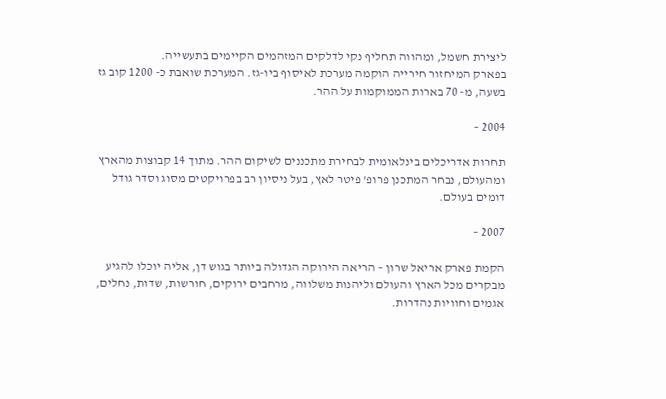ליצירת חשמל, ומהווה תחליף נקי לדלקים המזהמים הקיימים בתעשייה.
בפארק המיחזור חירייה הוקמה מערכת לאיסוף ביו-גז. המערכת שואבת כ- 1200 קוב גז בשעה, מ- 70 בארות הממוקמות על ההר.

2004 –

תחרות אדריכלים בינלאומית לבחירת מתכננים לשיקום ההר. מתוך 14 קבוצות מהארץ ומהעולם, נבחר המתכנן פרופ' פיטר לאץ, בעל ניסיון רב בפרויקטים מסוג וסדר גודל דומים בעולם.

2007 –

הקמת פארק אריאל שרון – הריאה הירוקה הגדולה ביותר בגוש דן, אליה יוכלו להגיע מבקרים מכל הארץ והעולם וליהנות משלווה, מרחבים ירוקים, חורשות, שדות, נחלים, אגמים וחוויות נהדרות.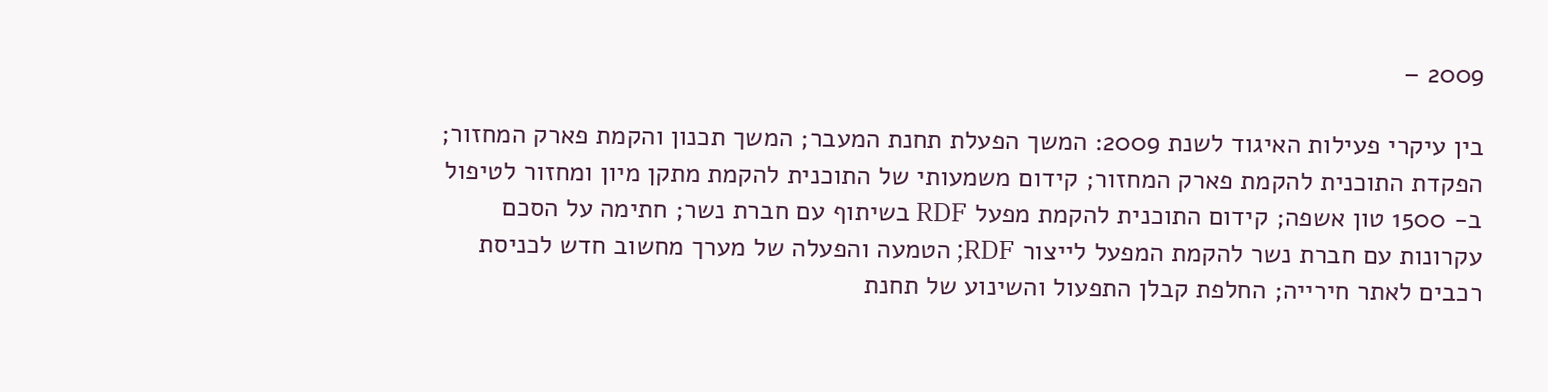2009 –

בין עיקרי פעילות האיגוד לשנת 2009: המשך הפעלת תחנת המעבר; המשך תכנון והקמת פארק המחזור; הפקדת התוכנית להקמת פארק המחזור; קידום משמעותי של התוכנית להקמת מתקן מיון ומחזור לטיפול ב- 1500 טון אשפה; קידום התוכנית להקמת מפעל RDF בשיתוף עם חברת נשר; חתימה על הסכם עקרונות עם חברת נשר להקמת המפעל לייצור RDF; הטמעה והפעלה של מערך מחשוב חדש לכניסת רכבים לאתר חירייה; החלפת קבלן התפעול והשינוע של תחנת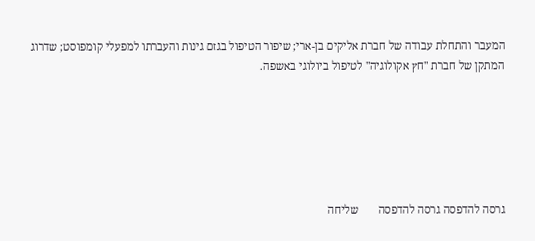המעבר והתחלת עבודה של חברת אליקים בן-ארי; שיפור הטיפול בגזם גינות והעברתו למפעלי קומפוסט; שדרוג המתקן של חברת "חץ אקולוגיה" לטיפול ביולוגי באשפה.






גרסה להדפסה גרסה להדפסה       שליחה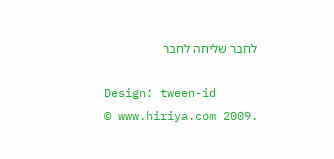לחבר שליחה לחבר

Design: tween-id
© www.hiriya.com 2009.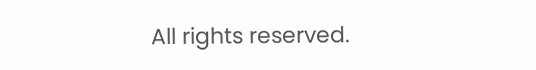All rights reserved.